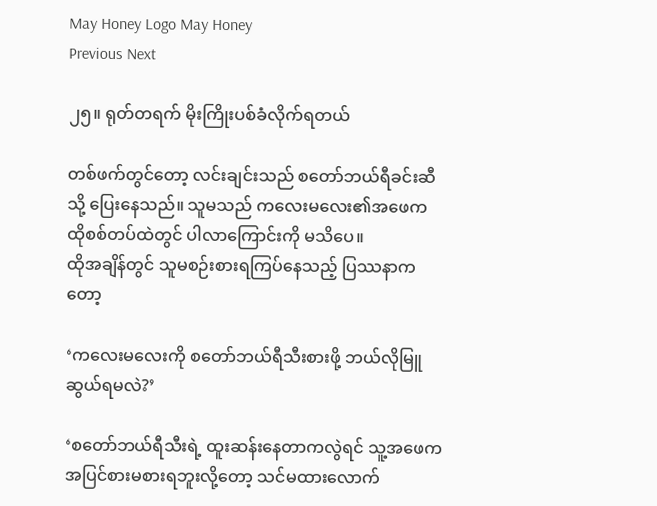May Honey Logo May Honey
Previous Next

၂၅။ ရုတ်တရက် မိုးကြိုးပစ်ခံလိုက်ရတယ်

တစ်ဖက်တွင်တော့ လင်းချင်းသည် စတော်ဘယ်ရီခင်းဆီသို့ ပြေးနေသည်။ သူမသည် ကလေးမလေး၏အဖေက ထိုစစ်တပ်ထဲတွင် ပါလာကြောင်းကို မသိပေ။
ထိုအချိန်တွင် သူမစဉ်းစားရကြပ်နေသည့် ပြဿနာကတော့

‘ကလေးမလေးကို စတော်ဘယ်ရီသီးစားဖို့ ဘယ်လိုမြူဆွယ်ရမလဲ?’

‘စတော်ဘယ်ရီသီးရဲ့ ထူးဆန်းနေတာကလွဲရင် သူ့အဖေက အပြင်စားမစားရဘူးလို့တော့ သင်မထားလောက်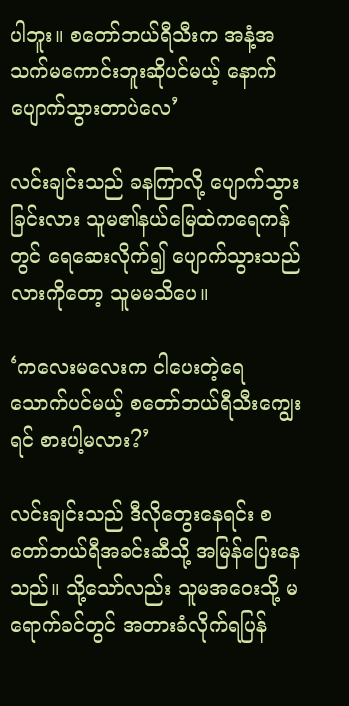ပါဘူး။ စတော်ဘယ်ရီသီးက အနံ့အသက်မကောင်းဘူးဆိုပင်မယ့် နောက်ပျောက်သွားတာပဲလေ’

လင်းချင်းသည် ခနကြာလို့ ပျောက်သွားခြင်းလား သူမ၏နယ်မြေထဲကရေကန်တွင် ရေဆေးလိုက်၍ ပျောက်သွားသည်လားကိုတော့ သူမမသိပေ။

‘ကလေးမလေးက ငါပေးတဲ့ရေ သောက်ပင်မယ့် စတော်ဘယ်ရီသီးကျွေးရင် စားပါ့မလား?’

လင်းချင်းသည် ဒီလိုတွေးနေရင်း စတော်ဘယ်ရီအခင်းဆီသို့ အမြန်ပြေးနေသည်။ သို့သော်လည်း သူမအဝေးသို့ မရောက်ခင်တွင် အတားခံလိုက်ရပြန်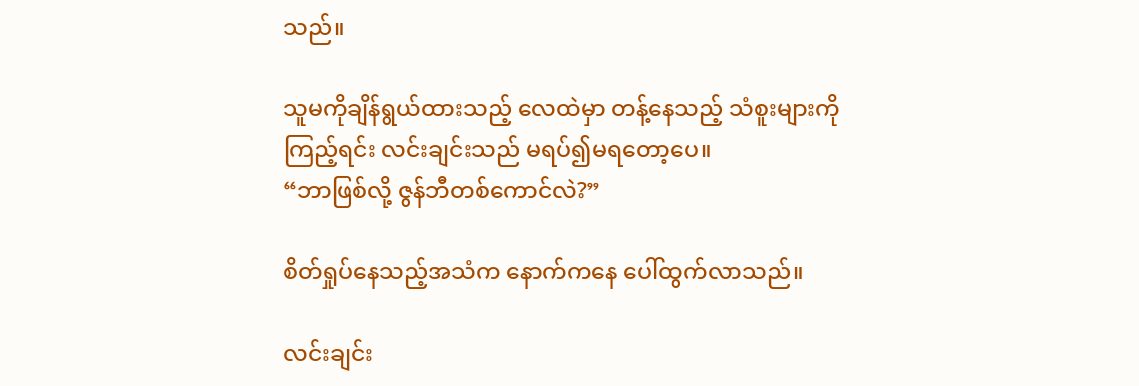သည်။

သူမကိုချိန်ရွယ်ထားသည့် လေထဲမှာ တန့်နေသည့် သံစူးများကိုကြည့်ရင်း လင်းချင်းသည် မရပ်၍မရတော့ပေ။
“ဘာဖြစ်လို့ ဇွန်ဘီတစ်ကောင်လဲ?”

စိတ်ရှုပ်နေသည့်အသံက နောက်ကနေ ပေါ်ထွက်လာသည်။

လင်းချင်း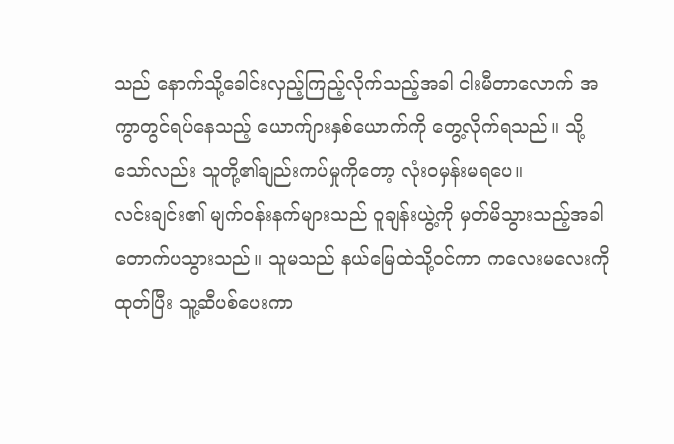သည် နောက်သို့ခေါင်းလှည့်ကြည့်လိုက်သည့်အခါ ငါးမီတာလောက် အကွာတွင်ရပ်နေသည့် ယောက်ျားနှစ်ယောက်ကို တွေ့လိုက်ရသည်။ သို့သော်လည်း သူတို့၏ချည်းကပ်မှုကိုတော့ လုံးဝမှန်းမရပေ။
လင်းချင်း၏ မျက်ဝန်းနက်များသည် ဝူချန်းယွဲ့ကို မှတ်မိသွားသည့်အခါ တောက်ပသွားသည်။ သူမသည် နယ်မြေထဲသို့ဝင်ကာ ကလေးမလေးကိုထုတ်ပြီး သူ့ဆီပစ်ပေးကာ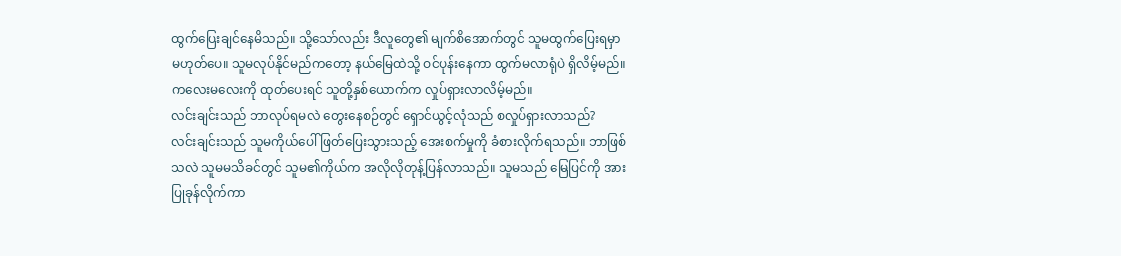ထွက်ပြေးချင်နေမိသည်။ သို့သော်လည်း ဒီလူတွေ၏ မျက်စိအောက်တွင် သူမထွက်ပြေးရမှာ မဟုတ်ပေ။ သူမလုပ်နိုင်မည်ကတော့ နယ်မြေထဲသို့ ဝင်ပုန်းနေကာ ထွက်မလာရုံပဲ ရှိလိမ့်မည်။ ကလေးမလေးကို ထုတ်ပေးရင် သူတို့နှစ်ယောက်က လှုပ်ရှားလာလိမ့်မည်။
လင်းချင်းသည် ဘာလုပ်ရမလဲ တွေးနေစဉ်တွင် ရှောင်ယွင့်လုံသည် စလှုပ်ရှားလာသည်?
လင်းချင်းသည် သူမကိုယ်ပေါ်ဖြတ်ပြေးသွားသည့် အေးစက်မှုကို ခံစားလိုက်ရသည်။ ဘာဖြစ်သလဲ သူမမသိခင်တွင် သူမ၏ကိုယ်က အလိုလိုတုန့်ပြန်လာသည်။ သူမသည် မြေပြင်ကို အားပြုခုန်လိုက်ကာ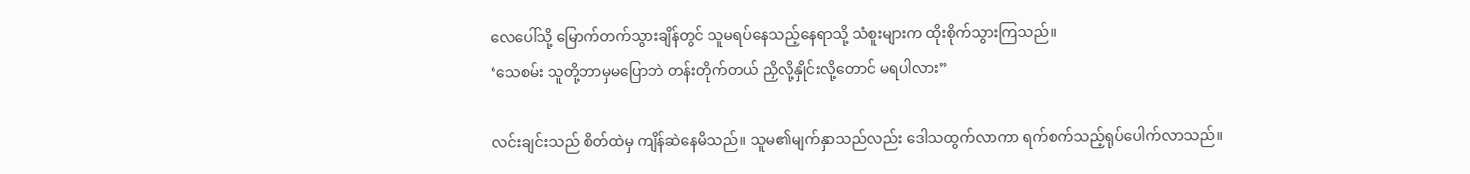လေပေါ်သို့ မြောက်တက်သွားချိန်တွင် သူမရပ်နေသည့်နေရာသို့ သံစူးများက ထိုးစိုက်သွားကြသည်။
‘သေစမ်း သူတို့ဘာမှမပြောဘဲ တန်းတိုက်တယ် ညှိလို့နှိုင်းလို့တောင် မရပါလား”

လင်းချင်းသည် စိတ်ထဲမှ ကျိန်ဆဲနေမိသည်။ သူမ၏မျက်နှာသည်လည်း ဒေါသထွက်လာကာ ရက်စက်သည့်ရုပ်ပေါက်လာသည်။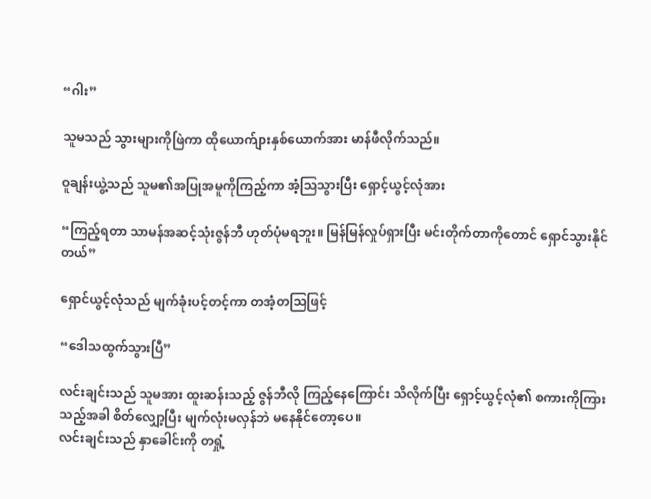“ဂါး”

သူမသည် သွားများကိုဖြဲကာ ထိုယောက်ျားနှစ်ယောက်အား မာန်ဖီလိုက်သည်။

ဝူချန်းယွဲ့သည် သူမ၏အပြုအမူကိုကြည့်ကာ အံ့သြသွားပြီး ရှောင့်ယွင့်လုံအား

“ကြည့်ရတာ သာမန်အဆင့်သုံးဇွန်ဘီ ဟုတ်ပုံမရဘူး။ မြန်မြန်လှုပ်ရှားပြီး မင်းတိုက်တာကိုတောင် ရှောင်သွားနိုင်တယ်”

ရှောင်ယွင့်လုံသည် မျက်ခုံးပင့်တင့်ကာ တအံ့တသြဖြင့်

“ဒေါသထွက်သွားပြီ”

လင်းချင်းသည် သူမအား ထူးဆန်းသည့် ဇွန်ဘီလို ကြည့်နေကြောင်း သိလိုက်ပြီး ရှောင့်ယွင့်လုံ၏ စကားကိုကြားသည့်အခါ စိတ်လျှော့ပြီး မျက်လုံးမလှန်ဘဲ မနေနိုင်တော့ပေ။
လင်းချင်းသည် နှာခေါင်းကို တရှုံ့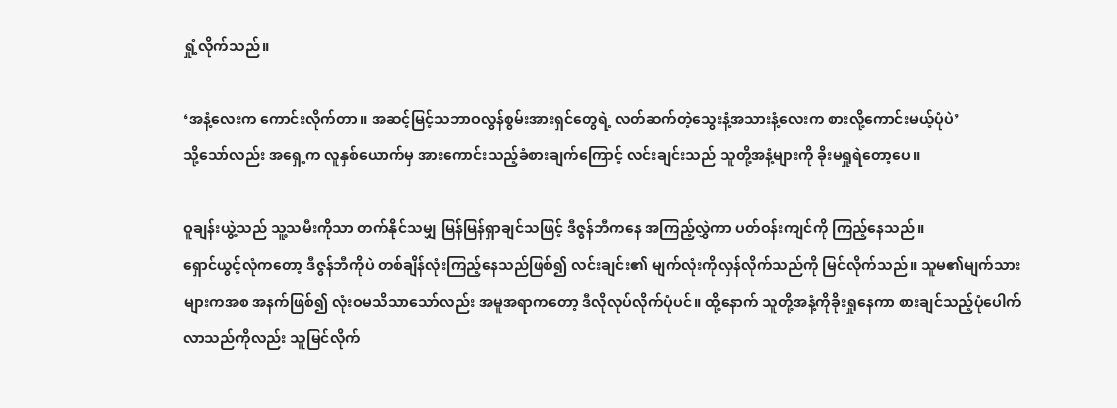ရှုံ့လိုက်သည်။

‘အနံ့လေးက ကောင်းလိုက်တာ။ အဆင့်မြင့်သဘာဝလွန်စွမ်းအားရှင်တွေရဲ့ လတ်ဆက်တဲ့သွေးနံ့အသားနံ့လေးက စားလို့ကောင်းမယ့်ပုံပဲ’
သို့သော်လည်း အရှေ့က လူနှစ်ယောက်မှ အားကောင်းသည့်ခံစားချက်ကြောင့် လင်းချင်းသည် သူတို့အနံ့များကို ခိုးမရှုရဲတော့ပေ။

ဝူချန်းယွဲ့သည် သူ့သမီးကိုသာ တက်နိုင်သမျှ မြန်မြန်ရှာချင်သဖြင့် ဒီဇွန်ဘီကနေ အကြည့်လွှဲကာ ပတ်ဝန်းကျင်ကို ကြည့်နေသည်။
ရှောင်ယွင့်လုံကတော့ ဒီဇွန်ဘီကိုပဲ တစ်ချိန်လုံးကြည့်နေသည်ဖြစ်၍ လင်းချင်း၏ မျက်လုံးကိုလှန်လိုက်သည်ကို မြင်လိုက်သည်။ သူမ၏မျက်သားများကအစ အနက်ဖြစ်၍ လုံးဝမသိသာသော်လည်း အမူအရာကတော့ ဒီလိုလုပ်လိုက်ပုံပင်။ ထို့နောက် သူတို့အနံ့ကိုခိုးရှုနေကာ စားချင်သည့်ပုံပေါက်လာသည်ကိုလည်း သူမြင်လိုက်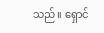သည်။ ရှောင်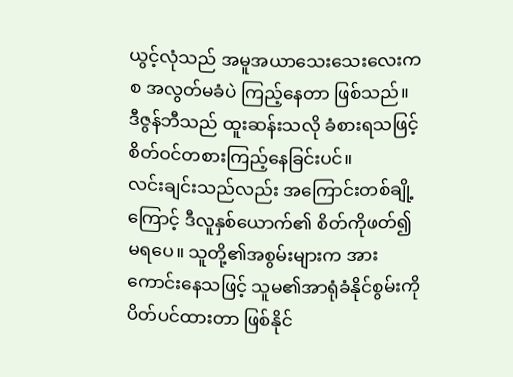ယွင့်လုံသည် အမူအယာသေးသေးလေးကစ အလွတ်မခံပဲ ကြည့်နေတာ ဖြစ်သည်။ ဒီဇွန်ဘီသည် ထူးဆန်းသလို ခံစားရသဖြင့် စိတ်ဝင်တစားကြည့်နေခြင်းပင်။
လင်းချင်းသည်လည်း အကြောင်းတစ်ချို့ကြောင့် ဒီလူနှစ်ယောက်၏ စိတ်ကိုဖတ်၍မရပေ။ သူတို့၏အစွမ်းများက အားကောင်းနေသဖြင့် သူမ၏အာရုံခံနိုင်စွမ်းကို ပိတ်ပင်ထားတာ ဖြစ်နိုင်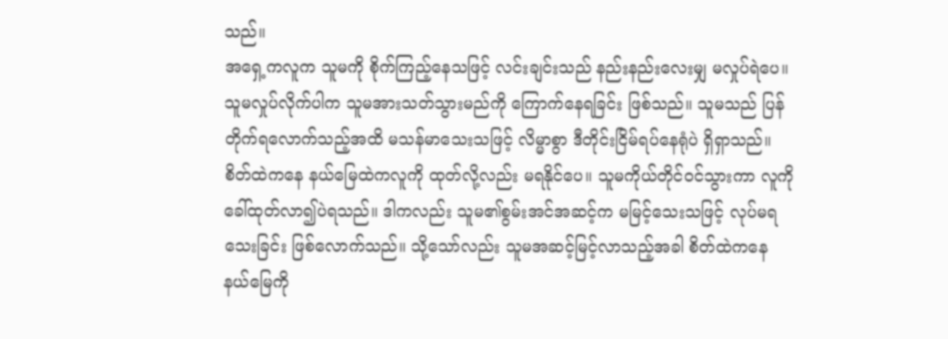သည်။
အရှေ့ကလူက သူမကို စိုက်ကြည့်နေသဖြင့် လင်းချင်းသည် နည်းနည်းလေးမျှ မလှုပ်ရဲပေ။ သူမလှုပ်လိုက်ပါက သူမအားသတ်သွားမည်ကို ကြောက်နေရခြင်း ဖြစ်သည်။ သူမသည် ပြန်တိုက်ရလောက်သည့်အထိ မသန်မာသေးသဖြင့် လိမ္မာစွာ ဒီတိုင်းငြိမ်ရပ်နေရုံပဲ ရှိရှာသည်။
စိတ်ထဲကနေ နယ်မြေထဲကလူကို ထုတ်လို့လည်း မရနိုင်ပေ။ သူမကိုယ်တိုင်ဝင်သွားကာ လူကိုခေါ်ထုတ်လာ၍ပဲရသည်။ ဒါကလည်း သူမ၏စွမ်းအင်အဆင့်က မမြင့်သေးသဖြင့် လုပ်မရသေးခြင်း ဖြစ်လောက်သည်။ သို့သော်လည်း သူမအဆင့်မြင့်လာသည့်အခါ စိတ်ထဲကနေ နယ်မြေကို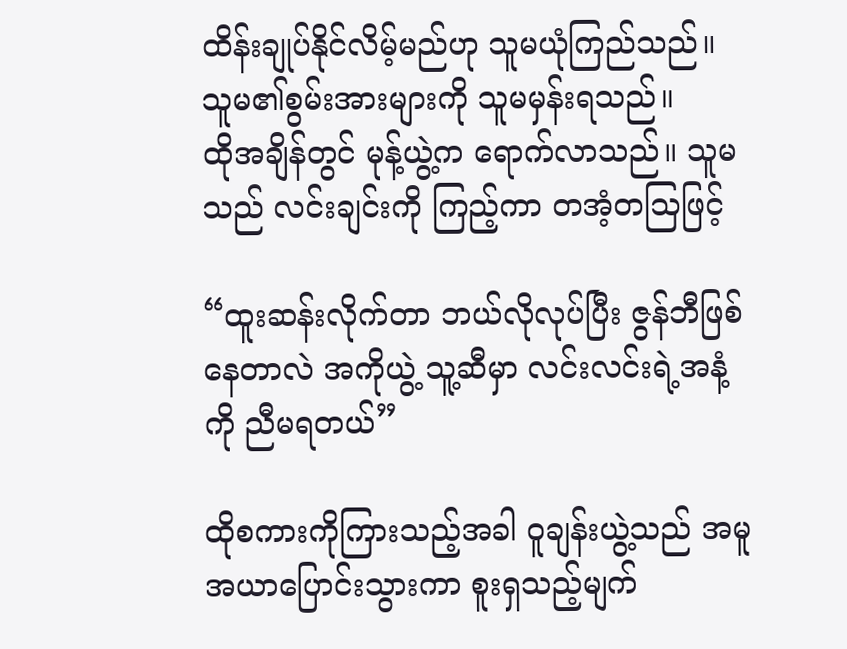ထိန်းချုပ်နိုင်လိမ့်မည်ဟု သူမယုံကြည်သည်။ သူမ၏စွမ်းအားများကို သူမမှန်းရသည်။
ထိုအချိန်တွင် မုန့်ယွဲ့က ရောက်လာသည်။ သူမသည် လင်းချင်းကို ကြည့်ကာ တအံ့တသြဖြင့်

“ထူးဆန်းလိုက်တာ ဘယ်လိုလုပ်ပြီး ဇွန်ဘီဖြစ်နေတာလဲ အကိုယွဲ့ သူ့ဆီမှာ လင်းလင်းရဲ့အနံ့ကို ညီမရတယ်”

ထိုစကားကိုကြားသည့်အခါ ဝူချန်းယွဲ့သည် အမူအယာပြောင်းသွားကာ စူးရှသည့်မျက်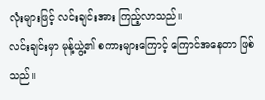လုံးများဖြင့် လင်းချင်းအား ကြည့်လာသည်။
လင်းချင်းမှာ မုန့်ယွဲ့၏ စကားများကြောင့် ကြောင်အနေတာ ဖြစ်သည်။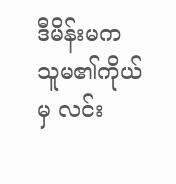ဒီမိန်းမက သူမ၏ကိုယ်မှ လင်း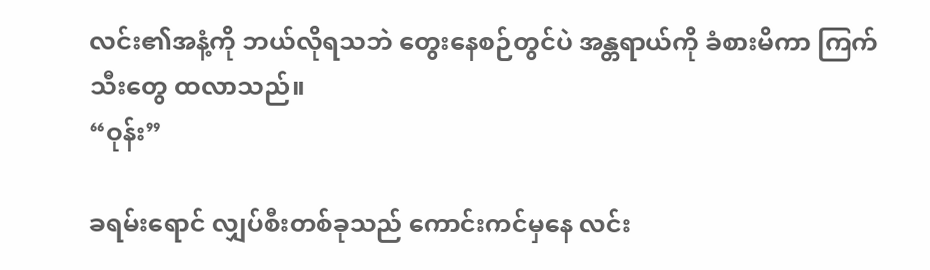လင်း၏အနံ့ကို ဘယ်လိုရသဘဲ တွေးနေစဉ်တွင်ပဲ အန္တရာယ်ကို ခံစားမိကာ ကြက်သီးတွေ ထလာသည်။
“ဝုန်း”

ခရမ်းရောင် လျှပ်စီးတစ်ခုသည် ကောင်းကင်မှနေ လင်း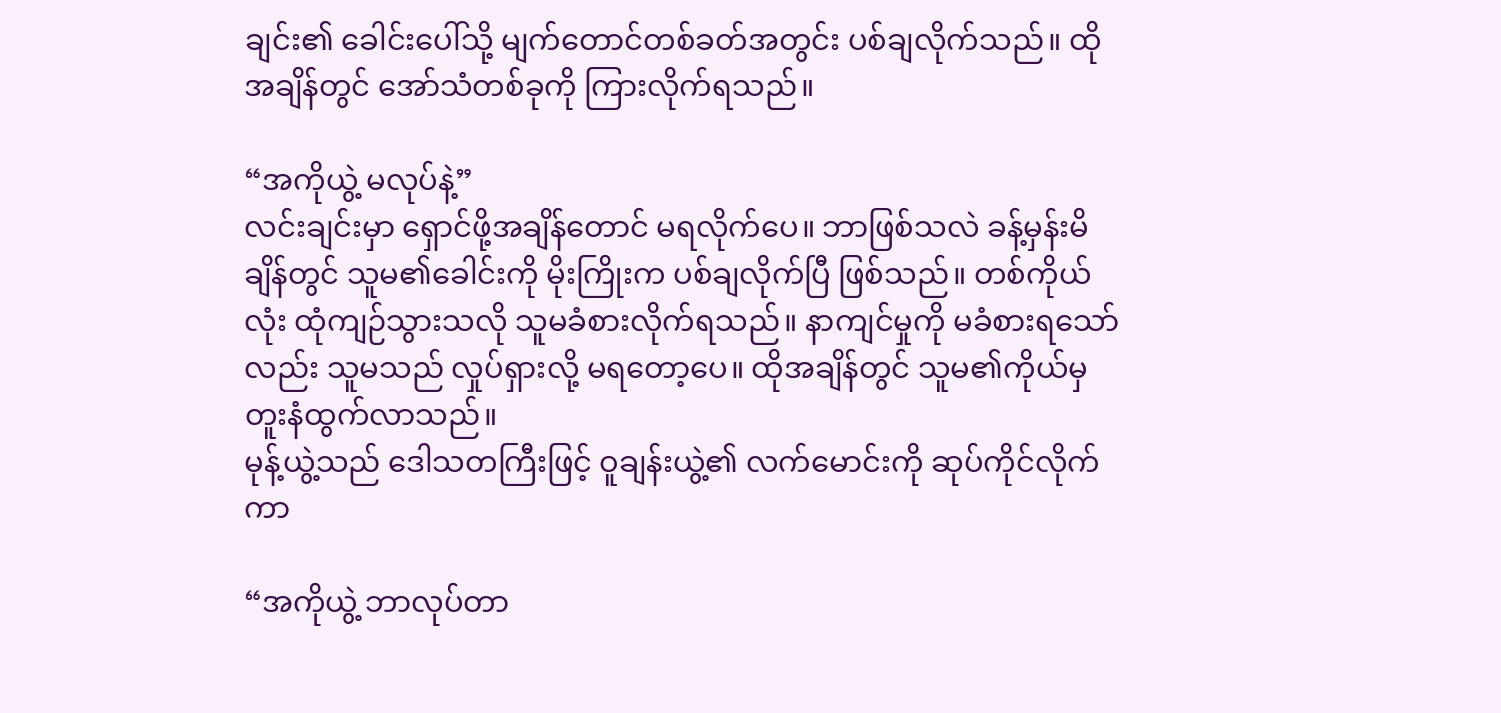ချင်း၏ ခေါင်းပေါ်သို့ မျက်တောင်တစ်ခတ်အတွင်း ပစ်ချလိုက်သည်။ ထိုအချိန်တွင် အော်သံတစ်ခုကို ကြားလိုက်ရသည်။

“အကိုယွဲ့ မလုပ်နဲ့”
လင်းချင်းမှာ ရှောင်ဖို့အချိန်တောင် မရလိုက်ပေ။ ဘာဖြစ်သလဲ ခန့်မှန်းမိချိန်တွင် သူမ၏ခေါင်းကို မိုးကြိုးက ပစ်ချလိုက်ပြီ ဖြစ်သည်။ တစ်ကိုယ်လုံး ထုံကျဉ်သွားသလို သူမခံစားလိုက်ရသည်။ နာကျင်မှုကို မခံစားရသော်လည်း သူမသည် လှုပ်ရှားလို့ မရတော့ပေ။ ထိုအချိန်တွင် သူမ၏ကိုယ်မှ တူးနံထွက်လာသည်။
မုန့်ယွဲ့သည် ဒေါသတကြီးဖြင့် ဝူချန်းယွဲ့၏ လက်မောင်းကို ဆုပ်ကိုင်လိုက်ကာ

“အကိုယွဲ့ ဘာလုပ်တာ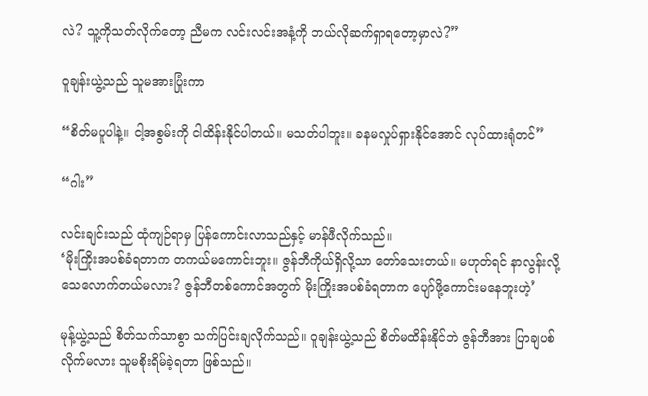လဲ? သူ့ကိုသတ်လိုက်တော့ ညီမက လင်းလင်းအနံ့ကို ဘယ်လိုဆက်ရှာရတော့မှာလဲ?”

ဝူချန်းယွဲ့သည် သူမအားပြုံးကာ

“စိတ်မပူပါနဲ့။ ငါ့အစွမ်းကို ငါထိန်းနိုင်ပါတယ်။ မသတ်ပါဘူး။ ခနမလှုပ်ရှားနိုင်အောင် လုပ်ထားရုံတင်”

“ဂါး”

လင်းချင်းသည် ထုံကျဉ်ရာမှ ပြန်ကောင်းလာသည်နှင့် မာန်ဖီလိုက်သည်။
‘မိုးကြိုးအပစ်ခံရတာက တကယ်မကောင်းဘူး။ ဇွန်ဘီကိုယ်ရှိလို့သာ တော်သေးတယ်။ မဟုတ်ရင် နာလွန်းလို့ သေလောက်တယ်မလား? ဇွန်ဘီတစ်ကောင်အတွက် မိုးကြိုးအပစ်ခံရတာက ပျော်ဖို့ကောင်းမနေဘူးဟဲ့’

မုန့်ယွဲ့သည် စိတ်သက်သာစွာ သက်ပြင်းချလိုက်သည်။ ဝူချန်းယွဲ့သည် စိတ်မထိန်းနိုင်ဘဲ ဇွန်ဘီအား ပြာချပစ်လိုက်မလား သူမစိုးရိမ်ခဲ့ရတာ ဖြစ်သည်။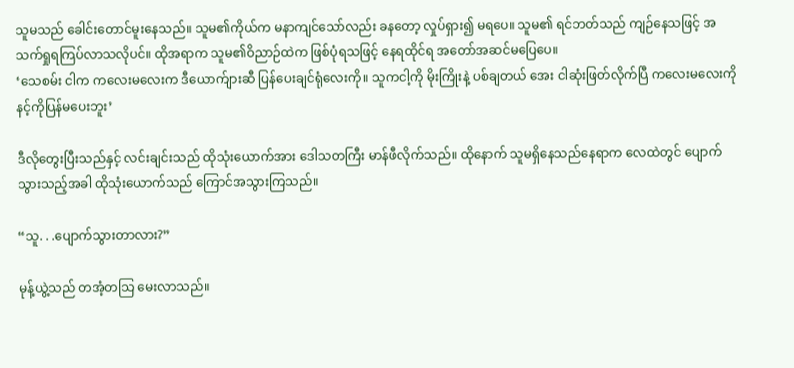သူမသည် ခေါင်းတောင်မူးနေသည်။ သူမ၏ကိုယ်က မနာကျင်သော်လည်း ခနတော့ လှုပ်ရှား၍ မရပေ။ သူမ၏ ရင်ဘတ်သည် ကျဉ်နေသဖြင့် အသက်ရှုရကြပ်လာသလိုပင်။ ထိုအရာက သူမ၏ဝိညာဉ်ထဲက ဖြစ်ပုံရသဖြင့် နေရထိုင်ရ အတော်အဆင်မပြေပေ။
‘သေစမ်း ငါက ကလေးမလေးက ဒီယောက်ျားဆီ ပြန်ပေးချင်ရုံလေးကို။ သူကငါ့ကို မိုးကြိုးနဲ့ ပစ်ချတယ် အေး ငါဆုံးဖြတ်လိုက်ပြီ ကလေးမလေးကို နင့်ကိုပြန်မပေးဘူး’

ဒီလိုတွေးပြီးသည်နှင့် လင်းချင်းသည် ထိုသုံးယောက်အား ဒေါသတကြီး မာန်ဖီလိုက်သည်။ ထိုနောက် သူမရှိနေသည်နေရာက လေထဲတွင် ပျောက်သွားသည့်အခါ ထိုသုံးယောက်သည် ကြောင်အသွားကြသည်။

“သူ. . .ပျောက်သွားတာလား?”

မုန့်ယွဲ့သည် တအံ့တသြ မေးလာသည်။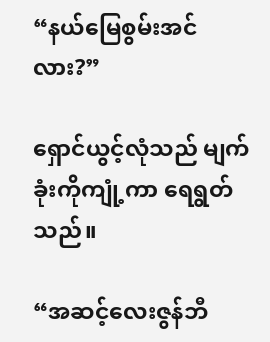“နယ်မြေစွမ်းအင်လား?”

ရှောင်ယွင့်လုံသည် မျက်ခုံးကိုကျုံ့ကာ ရေရွတ်သည်။

“အဆင့်လေးဇွန်ဘီ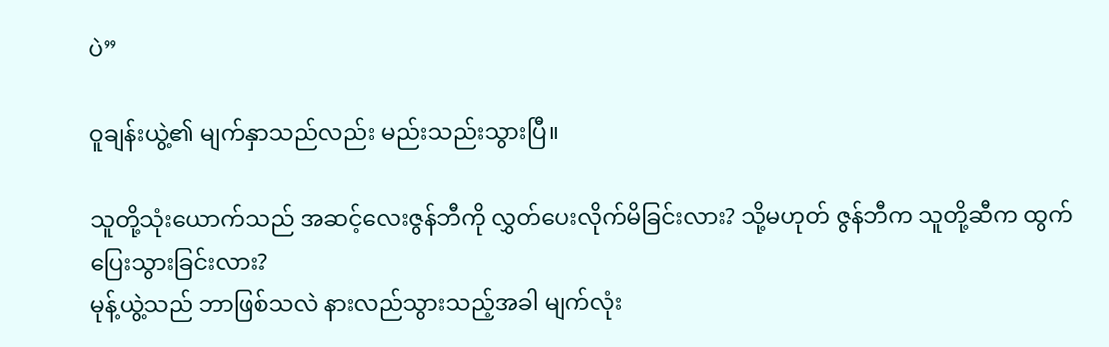ပဲ”

ဝူချန်းယွဲ့၏ မျက်နှာသည်လည်း မည်းသည်းသွားပြီ။

သူတို့သုံးယောက်သည် အဆင့်လေးဇွန်ဘီကို လွှတ်ပေးလိုက်မိခြင်းလား? သို့မဟုတ် ဇွန်ဘီက သူတို့ဆီက ထွက်ပြေးသွားခြင်းလား?
မုန့်ယွဲ့သည် ဘာဖြစ်သလဲ နားလည်သွားသည့်အခါ မျက်လုံး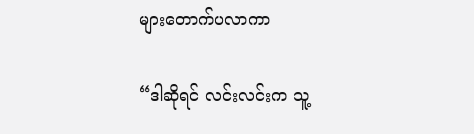များတောက်ပလာကာ

“ဒါဆိုရင် လင်းလင်းက သူ့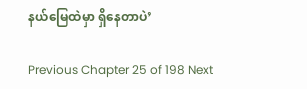နယ်မြေထဲမှာ ရှိနေတာပဲ’

Previous Chapter 25 of 198 Next